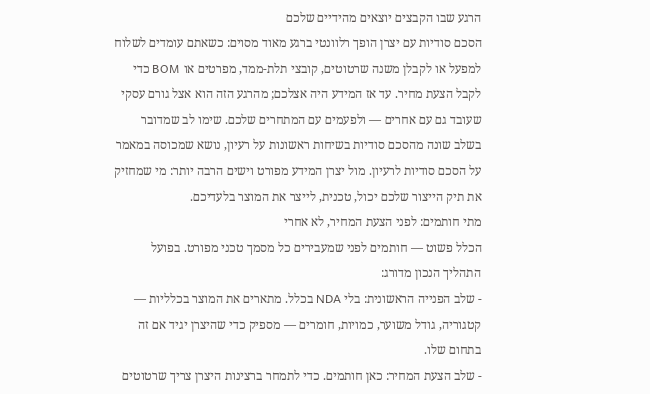הרגע שבו הקבצים יוצאים מהידיים שלכם
הסכם סודיות עם יצרן הופך רלוונטי ברגע מאוד מסוים: כשאתם עומדים לשלוח למפעל או לקבלן משנה שרטוטים, קובצי תלת-ממד, מפרטים או BOM כדי לקבל הצעת מחיר. עד אז המידע היה אצלכם; מהרגע הזה הוא אצל גורם עסקי שעובד גם עם אחרים — ולפעמים עם המתחרים שלכם. שימו לב שמדובר בשלב שונה מהסכם סודיות בשיחות ראשונות על רעיון, נושא שמכוסה במאמר על הסכם סודיות לרעיון. מול יצרן המידע מפורט וישים הרבה יותר: מי שמחזיק את תיק הייצור שלכם יכול, טכנית, לייצר את המוצר בלעדיכם.
מתי חותמים: לפני הצעת המחיר, לא אחרי
הכלל פשוט — חותמים לפני שמעבירים כל מסמך טכני מפורט. בפועל התהליך הנכון מדורג:
- שלב הפנייה הראשונית: בלי NDA בכלל. מתארים את המוצר בכלליות — קטגוריה, גודל משוער, כמויות, חומרים — מספיק כדי שהיצרן יגיד אם זה בתחום שלו.
- שלב הצעת המחיר: כאן חותמים. כדי לתמחר ברצינות היצרן צריך שרטוטים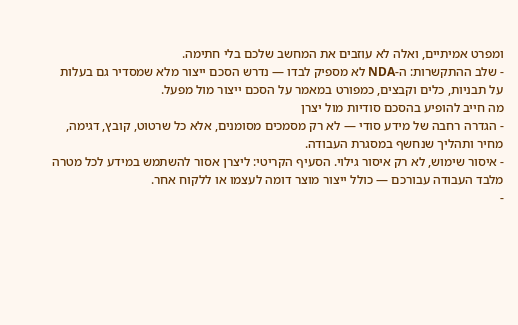ומפרט אמיתיים, ואלה לא עוזבים את המחשב שלכם בלי חתימה.
- שלב ההתקשרות: ה-NDA לא מספיק לבדו — נדרש הסכם ייצור מלא שמסדיר גם בעלות על תבניות, כלים וקבצים, כמפורט במאמר על הסכם ייצור מול מפעל.
מה חייב להופיע בהסכם סודיות מול יצרן
- הגדרה רחבה של מידע סודי — לא רק מסמכים מסומנים, אלא כל שרטוט, קובץ, דגימה, מחיר ותהליך שנחשף במסגרת העבודה.
- איסור שימוש, לא רק איסור גילוי. הסעיף הקריטי: ליצרן אסור להשתמש במידע לכל מטרה מלבד העבודה עבורכם — כולל ייצור מוצר דומה לעצמו או ללקוח אחר.
-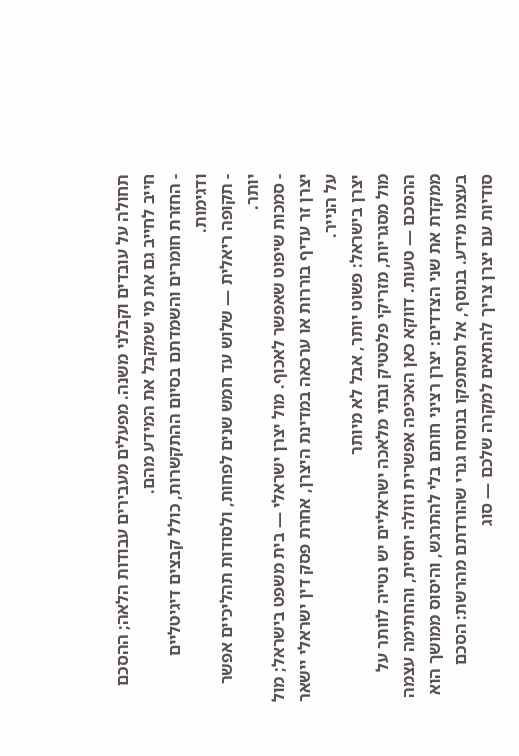תחולה על עובדים וקבלני משנה. מפעלים מעבירים עבודות הלאה; ההסכם חייב לחייב גם את מי שמקבל את המידע מהם.
- החזרת חומרים והשמדתם בסיום ההתקשרות, כולל קבצים דיגיטליים ודגימות.
- תקופה ריאלית — שלוש עד חמש שנים לפחות, ולסודות תהליכיים אפשר יותר.
- סמכות שיפוט שאפשר לאכוף. מול יצרן ישראלי — בית משפט בישראל; מול יצרן זר עדיף בוררות או ערכאה במדינת היצרן, אחרת פסק דין ישראלי יישאר על הנייר.
יצרן בישראל: פשוט יותר, אבל לא מיותר
מול מסגריות, מזריקי פלסטיק ובתי מלאכה ישראליים יש נטייה לוותר על ההסכם — טעות. דווקא כאן האכיפה אפשרית וזולה יחסית, והחתימה עצמה ממקדת את שני הצדדים: יצרן רציני חותם בלי להתרגש, והיסוס ממושך הוא בעצמו מידע. בנוסף, אל תסתפקו בנוסח גנרי שהורדתם מהרשת: הסכם סודיות עם יצרן צריך להתאים למקרה שלכם — סוג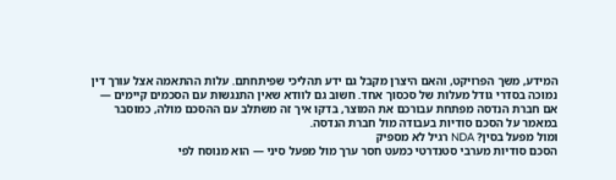המידע, משך הפרויקט, והאם היצרן מקבל גם ידע תהליכי שפיתחתם. עלות ההתאמה אצל עורך דין נמוכה בסדרי גודל מעלות של סכסוך אחד. חשוב גם לוודא שאין התנגשות עם הסכמים קיימים — אם חברת הנדסה מפתחת עבורכם את המוצר, בדקו איך זה משתלב עם ההסכם מולה, כמוסבר במאמר על הסכם סודיות בעבודה מול חברת הנדסה.
ומול מפעל בסין? NDA רגיל לא מספיק
הסכם סודיות מערבי סטנדרטי כמעט חסר ערך מול מפעל סיני — הוא מנוסח לפי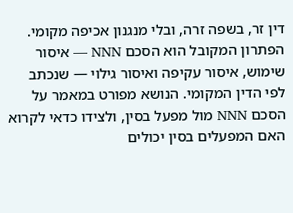דין זר, בשפה זרה, ובלי מנגנון אכיפה מקומי. הפתרון המקובל הוא הסכם NNN — איסור שימוש, איסור עקיפה ואיסור גילוי — שנכתב לפי הדין המקומי. הנושא מפורט במאמר על הסכם NNN מול מפעל בסין, ולצידו כדאי לקרוא האם המפעלים בסין יכולים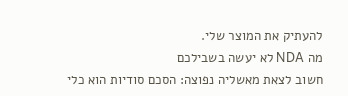להעתיק את המוצר שלי.
מה NDA לא יעשה בשבילכם
חשוב לצאת מאשליה נפוצה: הסכם סודיות הוא כלי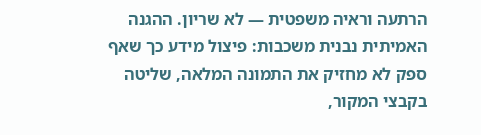הרתעה וראיה משפטית — לא שריון. ההגנה האמיתית נבנית משכבות: פיצול מידע כך שאף ספק לא מחזיק את התמונה המלאה, שליטה בקבצי המקור,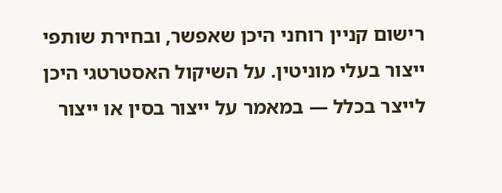רישום קניין רוחני היכן שאפשר, ובחירת שותפי ייצור בעלי מוניטין. על השיקול האסטרטגי היכן לייצר בכלל — במאמר על ייצור בסין או ייצור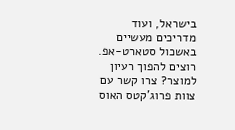בישראל, ועוד מדריכים מעשיים באשכול סטארט-אפ.
רוצים להפוך רעיון למוצר? צרו קשר עם צוות פרוג'קטס האוס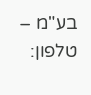בע"מ – טלפון: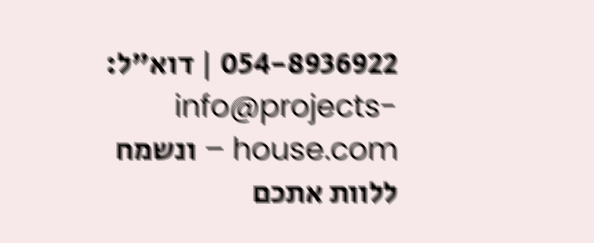054-8936922 | דוא"ל: info@projects-house.com – ונשמח ללוות אתכם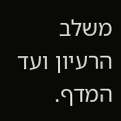משלב הרעיון ועד המדף.